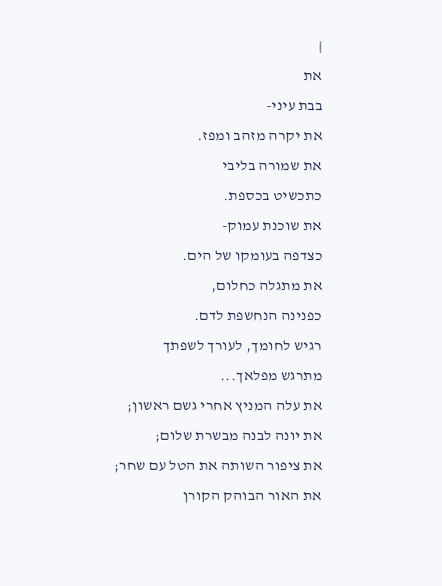|
את
בבת עיני-
את יקרה מזהב ומפז.
את שמורה בליבי
כתכשיט בכספת.
את שוכנת עמוק-
כצדפה בעומקו של הים.
את מתגלה כחלום,
כפנינה הנחשפת לדם.
רגיש לחומך, לעורך לשפתך
מתרגש מפלאך...
את עלה המניץ אחרי גשם ראשון;
את יונה לבנה מבשרת שלום;
את ציפור השותה את הטל עם שחר;
את האור הבוהק הקורן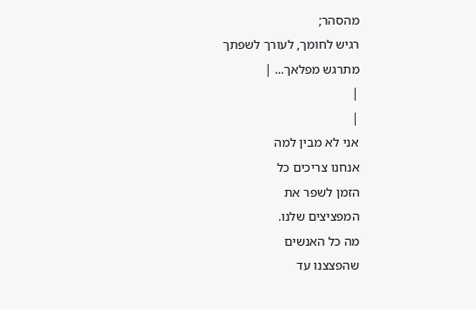מהסהר;
רגיש לחומך, לעורך לשפתך
מתרגש מפלאך... |
|
|
אני לא מבין למה
אנחנו צריכים כל
הזמן לשפר את
המפציצים שלנו.
מה כל האנשים
שהפצצנו עד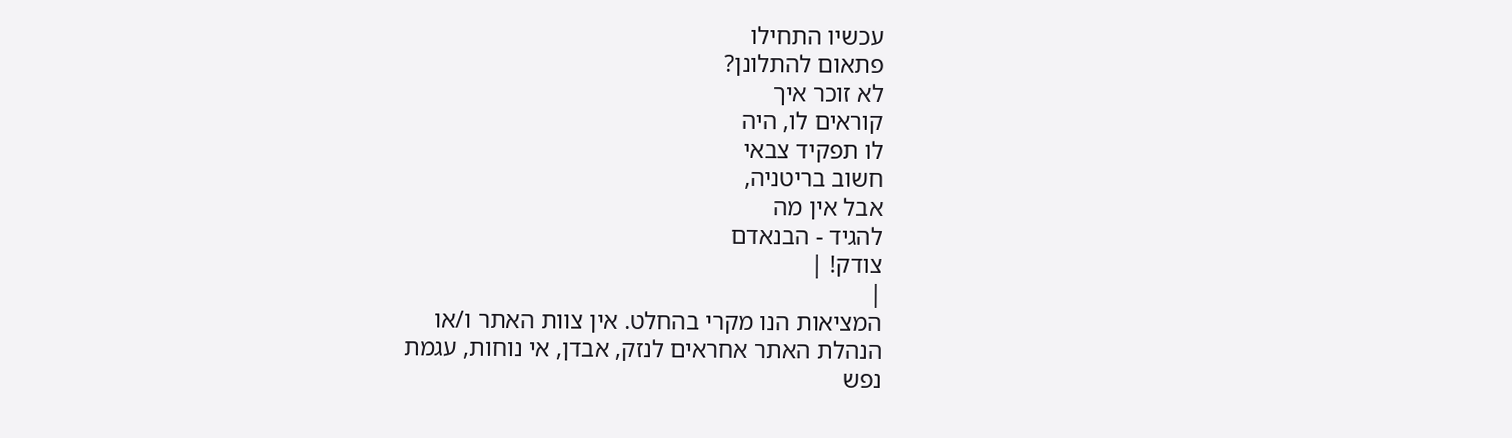עכשיו התחילו
פתאום להתלונן?
לא זוכר איך
קוראים לו, היה
לו תפקיד צבאי
חשוב בריטניה,
אבל אין מה
להגיד - הבנאדם
צודק! |
|
המציאות הנו מקרי בהחלט. אין צוות האתר ו/או
הנהלת האתר אחראים לנזק, אבדן, אי נוחות, עגמת
נפש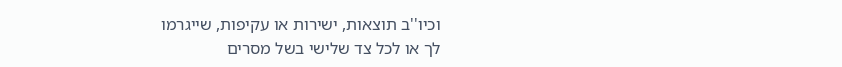וכיו''ב תוצאות, ישירות או עקיפות, שייגרמו
לך או לכל צד שלישי בשל מסרים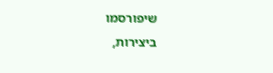שיפורסמו
ביצירות,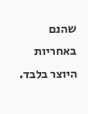שהנם באחריות היוצר בלבד.